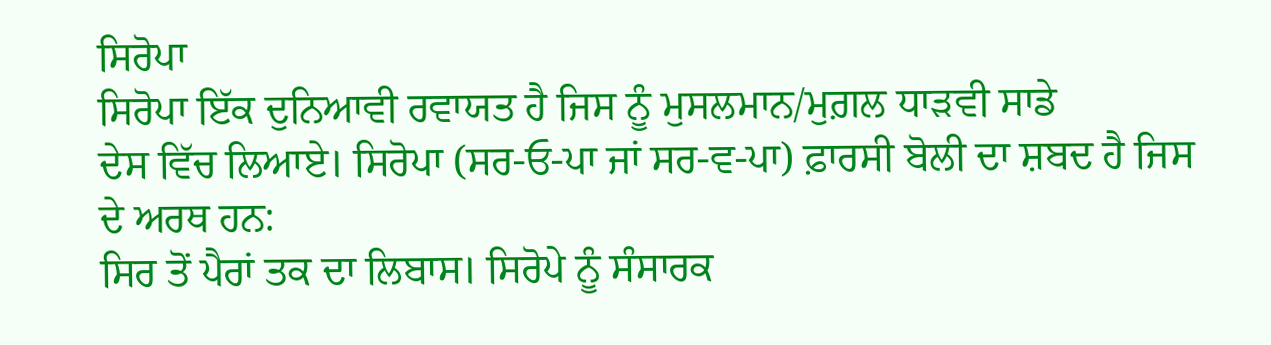ਸਿਰੋਪਾ
ਸਿਰੋਪਾ ਇੱਕ ਦੁਨਿਆਵੀ ਰਵਾਯਤ ਹੈ ਜਿਸ ਨੂੰ ਮੁਸਲਮਾਨ/ਮੁਗ਼ਲ ਧਾੜਵੀ ਸਾਡੇ
ਦੇਸ ਵਿੱਚ ਲਿਆਏ। ਸਿਰੋਪਾ (ਸਰ-ਓ-ਪਾ ਜਾਂ ਸਰ-ਵ-ਪਾ) ਫ਼ਾਰਸੀ ਬੋਲੀ ਦਾ ਸ਼ਬਦ ਹੈ ਜਿਸ ਦੇ ਅਰਥ ਹਨ:
ਸਿਰ ਤੋਂ ਪੈਰਾਂ ਤਕ ਦਾ ਲਿਬਾਸ। ਸਿਰੋਪੇ ਨੂੰ ਸੰਸਾਰਕ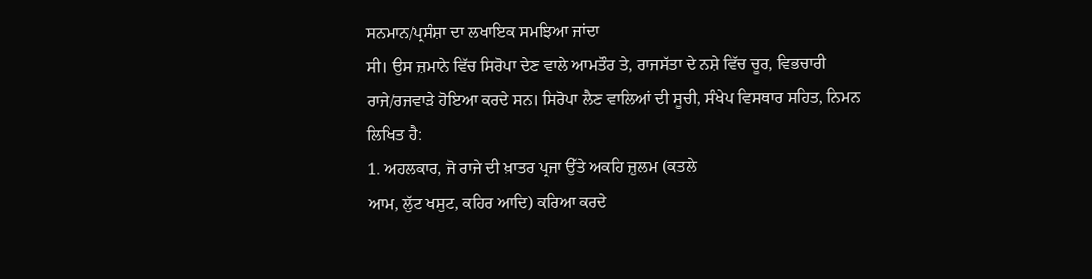ਸਨਮਾਨ/ਪ੍ਰਸੰਸ਼ਾ ਦਾ ਲਖਾਇਕ ਸਮਝਿਆ ਜਾਂਦਾ
ਸੀ। ਉਸ ਜ਼ਮਾਨੇ ਵਿੱਚ ਸਿਰੋਪਾ ਦੇਣ ਵਾਲੇ ਆਮਤੌਰ ਤੇ, ਰਾਜਸੱਤਾ ਦੇ ਨਸ਼ੇ ਵਿੱਚ ਚੂਰ, ਵਿਭਚਾਰੀ
ਰਾਜੇ/ਰਜਵਾੜੇ ਹੋਇਆ ਕਰਦੇ ਸਨ। ਸਿਰੋਪਾ ਲੈਣ ਵਾਲਿਆਂ ਦੀ ਸੂਚੀ, ਸੰਖੇਪ ਵਿਸਥਾਰ ਸਹਿਤ, ਨਿਮਨ
ਲਿਖਿਤ ਹੈ:
1. ਅਹਲਕਾਰ, ਜੋ ਰਾਜੇ ਦੀ ਖ਼ਾਤਰ ਪ੍ਰਜਾ ਉੱਤੇ ਅਕਹਿ ਜ਼ੁਲਮ (ਕਤਲੇ
ਆਮ, ਲੁੱਟ ਖਸੁਟ, ਕਹਿਰ ਆਦਿ) ਕਰਿਆ ਕਰਦੇ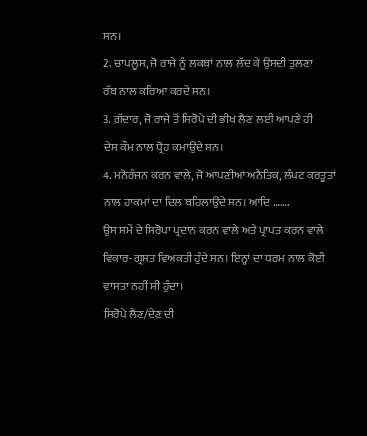ਸਨ।
2. ਚਾਪਲੂਸ, ਜੋ ਰਾਜੇ ਨੂੰ ਲਕਬਾਂ ਨਾਲ ਲੱਦ ਕੇ ਉਸਦੀ ਤੁਲਣਾ
ਰੱਬ ਨਾਲ ਕਰਿਆ ਕਰਦੇ ਸਨ।
3. ਗ਼ੱਦਾਰ, ਜੋ ਰਾਜੇ ਤੋਂ ਸਿਰੋਪੇ ਦੀ ਭੀਖ ਲੈਣ ਲਈ ਆਪਣੇ ਹੀ
ਦੇਸ ਕੌਮ ਨਾਲ ਧ੍ਰੋਹ ਕਮਾਉਂਦੇ ਸਨ।
4. ਮਨੋਰੰਜਨ ਕਰਨ ਵਾਲੇ, ਜੋ ਆਪਣੀਆਂ ਅਨੈਤਿਕ, ਲੰਪਟ ਕਰਤੂਤਾਂ
ਨਾਲ ਹਾਕਮਾਂ ਦਾ ਦਿਲ ਬਹਿਲਾਉਂਦੇ ਸਨ। ਆਦਿ …….
ਉਸ ਸਮੇਂ ਦੇ ਸਿਰੋਪਾ ਪ੍ਰਦਾਨ ਕਰਨ ਵਾਲੇ ਅਤੇ ਪ੍ਰਾਪਤ ਕਰਨ ਵਾਲੇ
ਵਿਕਾਰ-ਗ੍ਰਸਤ ਵਿਅਕਤੀ ਹੁੰਦੇ ਸਨ। ਇਨ੍ਹਾਂ ਦਾ ਧਰਮ ਨਾਲ ਕੋਈ ਵਾਸਤਾ ਨਹੀਂ ਸੀ ਹੁੰਦਾ।
ਸਿਰੋਪੇ ਲੈਣ/ਦੇਣ ਦੀ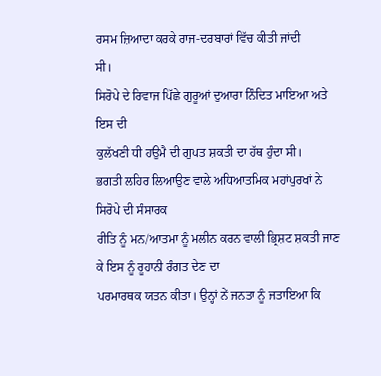ਰਸਮ ਜ਼ਿਆਦਾ ਕਰਕੇ ਰਾਜ-ਦਰਬਾਰਾਂ ਵਿੱਚ ਕੀਤੀ ਜਾਂਦੀ
ਸੀ।
ਸਿਰੋਪੇ ਦੇ ਰਿਵਾਜ ਪਿੱਛੇ ਗੁਰੂਆਂ ਦੁਆਰਾ ਨਿੰਦਿਤ ਮਾਇਆ ਅਤੇ ਇਸ ਦੀ
ਕੁਲੱਖਣੀ ਧੀ ਹਉਮੈ ਦੀ ਗੁਪਤ ਸ਼ਕਤੀ ਦਾ ਹੱਥ ਹੁੰਦਾ ਸੀ।
ਭਗਤੀ ਲਹਿਰ ਲਿਆਉਣ ਵਾਲੇ ਅਧਿਆਤਮਿਕ ਮਹਾਂਪੁਰਖਾਂ ਨੇ ਸਿਰੋਪੇ ਦੀ ਸੰਸਾਰਕ
ਰੀਤਿ ਨੂੰ ਮਨ/ਆਤਮਾ ਨੂੰ ਮਲੀਨ ਕਰਨ ਵਾਲੀ ਭ੍ਰਿਸ਼ਟ ਸ਼ਕਤੀ ਜਾਣ ਕੇ ਇਸ ਨੂੰ ਰੂਹਾਨੀ ਰੰਗਤ ਦੇਣ ਦਾ
ਪਰਮਾਰਥਕ ਯਤਨ ਕੀਤਾ। ਉਨ੍ਹਾਂ ਨੇਂ ਜਨਤਾ ਨੂੰ ਜਤਾਇਆ ਕਿ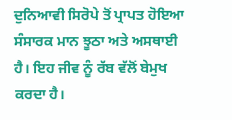ਦੁਨਿਆਵੀ ਸਿਰੋਪੇ ਤੋਂ ਪ੍ਰਾਪਤ ਹੋਇਆ
ਸੰਸਾਰਕ ਮਾਨ ਝੂਠਾ ਅਤੇ ਅਸਥਾਈ ਹੈ। ਇਹ ਜੀਵ ਨੂੰ ਰੱਬ ਵੱਲੋਂ ਬੇਮੁਖ ਕਰਦਾ ਹੈ।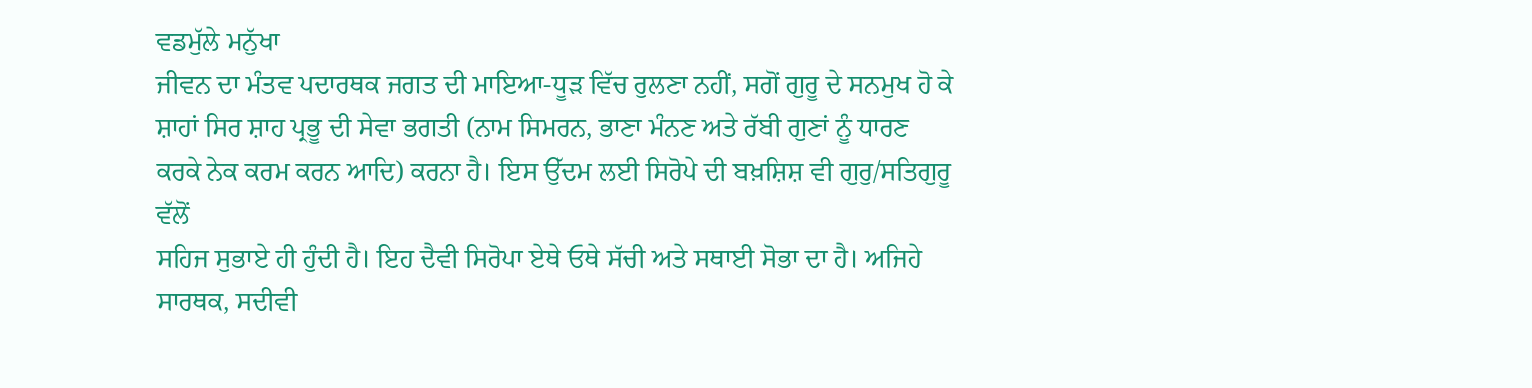ਵਡਮੁੱਲੇ ਮਨੁੱਖਾ
ਜੀਵਨ ਦਾ ਮੰਤਵ ਪਦਾਰਥਕ ਜਗਤ ਦੀ ਮਾਇਆ-ਧੂੜ ਵਿੱਚ ਰੁਲਣਾ ਨਹੀਂ, ਸਗੋਂ ਗੁਰੂ ਦੇ ਸਨਮੁਖ ਹੋ ਕੇ
ਸ਼ਾਹਾਂ ਸਿਰ ਸ਼ਾਹ ਪ੍ਰਭੂ ਦੀ ਸੇਵਾ ਭਗਤੀ (ਨਾਮ ਸਿਮਰਨ, ਭਾਣਾ ਮੰਨਣ ਅਤੇ ਰੱਬੀ ਗੁਣਾਂ ਨੂੰ ਧਾਰਣ
ਕਰਕੇ ਨੇਕ ਕਰਮ ਕਰਨ ਆਦਿ) ਕਰਨਾ ਹੈ। ਇਸ ਉੱਦਮ ਲਈ ਸਿਰੋਪੇ ਦੀ ਬਖ਼ਸ਼ਿਸ਼ ਵੀ ਗੁਰੁ/ਸਤਿਗੁਰੂ ਵੱਲੋਂ
ਸਹਿਜ ਸੁਭਾਏ ਹੀ ਹੁੰਦੀ ਹੈ। ਇਹ ਦੈਵੀ ਸਿਰੋਪਾ ਏਥੇ ਓਥੇ ਸੱਚੀ ਅਤੇ ਸਥਾਈ ਸੋਭਾ ਦਾ ਹੈ। ਅਜਿਹੇ
ਸਾਰਥਕ, ਸਦੀਵੀ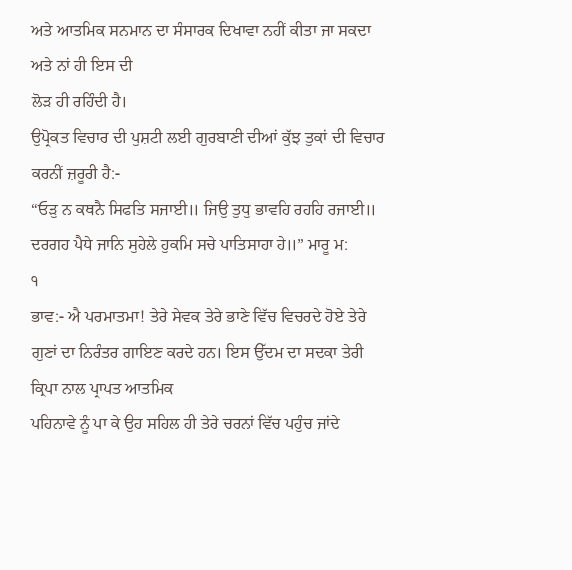ਅਤੇ ਆਤਮਿਕ ਸਨਮਾਨ ਦਾ ਸੰਸਾਰਕ ਦਿਖਾਵਾ ਨਹੀਂ ਕੀਤਾ ਜਾ ਸਕਦਾ ਅਤੇ ਨਾਂ ਹੀ ਇਸ ਦੀ
ਲੋੜ ਹੀ ਰਹਿੰਦੀ ਹੈ।
ਉਪ੍ਰੋਕਤ ਵਿਚਾਰ ਦੀ ਪੁਸ਼ਟੀ ਲਈ ਗੁਰਬਾਣੀ ਦੀਆਂ ਕੁੱਝ ਤੁਕਾਂ ਦੀ ਵਿਚਾਰ
ਕਰਨੀਂ ਜ਼ਰੂਰੀ ਹੈ:-
“ਓੜੁ ਨ ਕਥਨੈ ਸਿਫਤਿ ਸਜਾਈ॥ ਜਿਉ ਤੁਧੁ ਭਾਵਹਿ ਰਹਹਿ ਰਜਾਈ॥
ਦਰਗਹ ਪੈਧੇ ਜਾਨਿ ਸੁਹੇਲੇ ਹੁਕਮਿ ਸਚੇ ਪਾਤਿਸਾਹਾ ਹੇ॥” ਮਾਰੂ ਮ:
੧
ਭਾਵ:- ਐ ਪਰਮਾਤਮਾ! ਤੇਰੇ ਸੇਵਕ ਤੇਰੇ ਭਾਣੇ ਵਿੱਚ ਵਿਚਰਦੇ ਹੋਏ ਤੇਰੇ
ਗੁਣਾਂ ਦਾ ਨਿਰੰਤਰ ਗਾਇਣ ਕਰਦੇ ਹਨ। ਇਸ ਉੱਦਮ ਦਾ ਸਦਕਾ ਤੇਰੀ ਕ੍ਰਿਪਾ ਨਾਲ ਪ੍ਰਾਪਤ ਆਤਮਿਕ
ਪਹਿਨਾਵੇ ਨੂੰ ਪਾ ਕੇ ਉਹ ਸਹਿਲ ਹੀ ਤੇਰੇ ਚਰਨਾਂ ਵਿੱਚ ਪਹੁੰਚ ਜਾਂਦੇ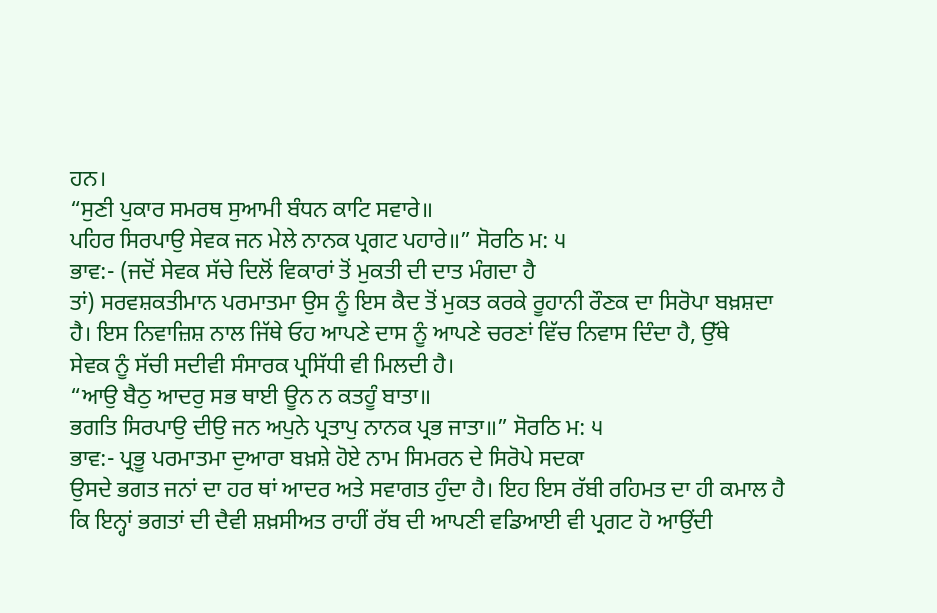ਹਨ।
“ਸੁਣੀ ਪੁਕਾਰ ਸਮਰਥ ਸੁਆਮੀ ਬੰਧਨ ਕਾਟਿ ਸਵਾਰੇ॥
ਪਹਿਰ ਸਿਰਪਾਉ ਸੇਵਕ ਜਨ ਮੇਲੇ ਨਾਨਕ ਪ੍ਰਗਟ ਪਹਾਰੇ॥” ਸੋਰਠਿ ਮ: ੫
ਭਾਵ:- (ਜਦੋਂ ਸੇਵਕ ਸੱਚੇ ਦਿਲੋਂ ਵਿਕਾਰਾਂ ਤੋਂ ਮੁਕਤੀ ਦੀ ਦਾਤ ਮੰਗਦਾ ਹੈ
ਤਾਂ) ਸਰਵਸ਼ਕਤੀਮਾਨ ਪਰਮਾਤਮਾ ਉਸ ਨੂੰ ਇਸ ਕੈਦ ਤੋਂ ਮੁਕਤ ਕਰਕੇ ਰੂਹਾਨੀ ਰੌਣਕ ਦਾ ਸਿਰੋਪਾ ਬਖ਼ਸ਼ਦਾ
ਹੈ। ਇਸ ਨਿਵਾਜ਼ਿਸ਼ ਨਾਲ ਜਿੱਥੇ ਓਹ ਆਪਣੇ ਦਾਸ ਨੂੰ ਆਪਣੇ ਚਰਣਾਂ ਵਿੱਚ ਨਿਵਾਸ ਦਿੰਦਾ ਹੈ, ਉੱਥੇ
ਸੇਵਕ ਨੂੰ ਸੱਚੀ ਸਦੀਵੀ ਸੰਸਾਰਕ ਪ੍ਰਸਿੱਧੀ ਵੀ ਮਿਲਦੀ ਹੈ।
“ਆਉ ਬੈਠੁ ਆਦਰੁ ਸਭ ਥਾਈ ਊਨ ਨ ਕਤਹੂੰ ਬਾਤਾ॥
ਭਗਤਿ ਸਿਰਪਾਉ ਦੀਉ ਜਨ ਅਪੁਨੇ ਪ੍ਰਤਾਪੁ ਨਾਨਕ ਪ੍ਰਭ ਜਾਤਾ॥” ਸੋਰਠਿ ਮ: ੫
ਭਾਵ:- ਪ੍ਰਭੂ ਪਰਮਾਤਮਾ ਦੁਆਰਾ ਬਖ਼ਸ਼ੇ ਹੋਏ ਨਾਮ ਸਿਮਰਨ ਦੇ ਸਿਰੋਪੇ ਸਦਕਾ
ਉਸਦੇ ਭਗਤ ਜਨਾਂ ਦਾ ਹਰ ਥਾਂ ਆਦਰ ਅਤੇ ਸਵਾਗਤ ਹੁੰਦਾ ਹੈ। ਇਹ ਇਸ ਰੱਬੀ ਰਹਿਮਤ ਦਾ ਹੀ ਕਮਾਲ ਹੈ
ਕਿ ਇਨ੍ਹਾਂ ਭਗਤਾਂ ਦੀ ਦੈਵੀ ਸ਼ਖ਼ਸੀਅਤ ਰਾਹੀਂ ਰੱਬ ਦੀ ਆਪਣੀ ਵਡਿਆਈ ਵੀ ਪ੍ਰਗਟ ਹੋ ਆਉਂਦੀ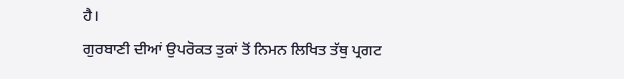ਹੈ।
ਗੁਰਬਾਣੀ ਦੀਆਂ ਉਪਰੋਕਤ ਤੁਕਾਂ ਤੋਂ ਨਿਮਨ ਲਿਖਿਤ ਤੱਥੁ ਪ੍ਰਗਟ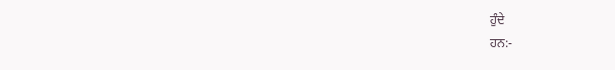ਹੁੰਦੇ
ਹਨ:-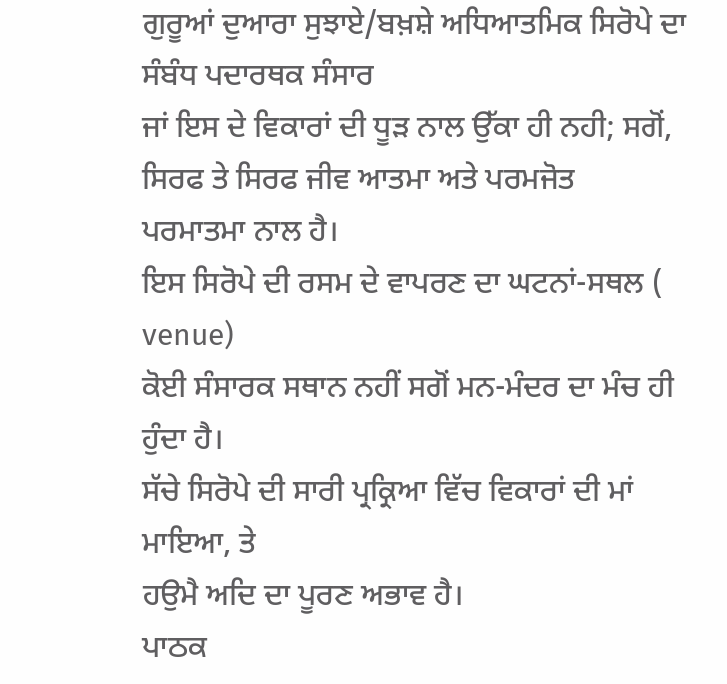ਗੁਰੂਆਂ ਦੁਆਰਾ ਸੁਝਾਏ/ਬਖ਼ਸ਼ੇ ਅਧਿਆਤਮਿਕ ਸਿਰੋਪੇ ਦਾ ਸੰਬੰਧ ਪਦਾਰਥਕ ਸੰਸਾਰ
ਜਾਂ ਇਸ ਦੇ ਵਿਕਾਰਾਂ ਦੀ ਧੂੜ ਨਾਲ ਉੱਕਾ ਹੀ ਨਹੀ; ਸਗੋਂ, ਸਿਰਫ ਤੇ ਸਿਰਫ ਜੀਵ ਆਤਮਾ ਅਤੇ ਪਰਮਜੋਤ
ਪਰਮਾਤਮਾ ਨਾਲ ਹੈ।
ਇਸ ਸਿਰੋਪੇ ਦੀ ਰਸਮ ਦੇ ਵਾਪਰਣ ਦਾ ਘਟਨਾਂ-ਸਥਲ (
venue)
ਕੋਈ ਸੰਸਾਰਕ ਸਥਾਨ ਨਹੀਂ ਸਗੋਂ ਮਨ-ਮੰਦਰ ਦਾ ਮੰਚ ਹੀ ਹੁੰਦਾ ਹੈ।
ਸੱਚੇ ਸਿਰੋਪੇ ਦੀ ਸਾਰੀ ਪ੍ਰਕ੍ਰਿਆ ਵਿੱਚ ਵਿਕਾਰਾਂ ਦੀ ਮਾਂ ਮਾਇਆ, ਤੇ
ਹਉਮੈ ਅਦਿ ਦਾ ਪੂਰਣ ਅਭਾਵ ਹੈ।
ਪਾਠਕ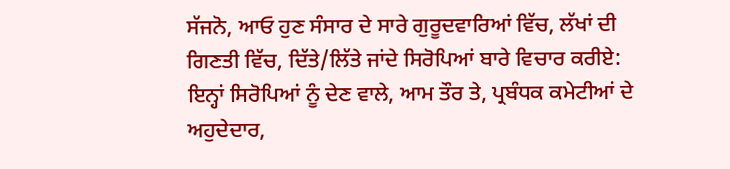ਸੱਜਨੋ, ਆਓ ਹੁਣ ਸੰਸਾਰ ਦੇ ਸਾਰੇ ਗੁਰੂਦਵਾਰਿਆਂ ਵਿੱਚ, ਲੱਖਾਂ ਦੀ
ਗਿਣਤੀ ਵਿੱਚ, ਦਿੱਤੇ/ਲਿੱਤੇ ਜਾਂਦੇ ਸਿਰੋਪਿਆਂ ਬਾਰੇ ਵਿਚਾਰ ਕਰੀਏ:
ਇਨ੍ਹਾਂ ਸਿਰੋਪਿਆਂ ਨੂੰ ਦੇਣ ਵਾਲੇ, ਆਮ ਤੌਰ ਤੇ, ਪ੍ਰਬੰਧਕ ਕਮੇਟੀਆਂ ਦੇ
ਅਹੁਦੇਦਾਰ,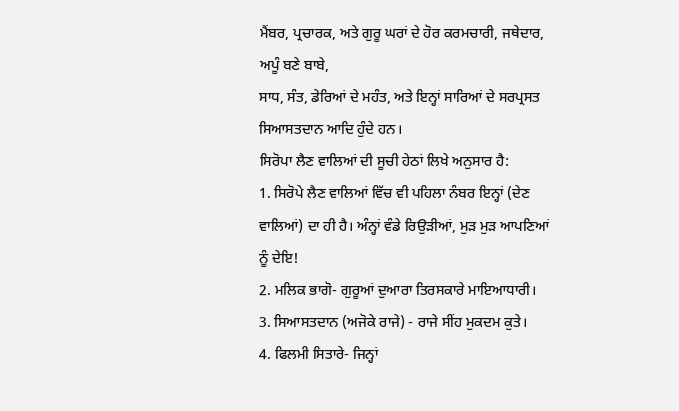ਮੈਂਬਰ, ਪ੍ਰਚਾਰਕ, ਅਤੇ ਗੁਰੂ ਘਰਾਂ ਦੇ ਹੋਰ ਕਰਮਚਾਰੀ, ਜਥੇਦਾਰ, ਅਪੂੰ ਬਣੇ ਬਾਬੇ,
ਸਾਧ, ਸੰਤ, ਡੇਰਿਆਂ ਦੇ ਮਹੰਤ, ਅਤੇ ਇਨ੍ਹਾਂ ਸਾਰਿਆਂ ਦੇ ਸਰਪ੍ਰਸਤ ਸਿਆਸਤਦਾਨ ਆਦਿ ਹੁੰਦੇ ਹਨ।
ਸਿਰੋਪਾ ਲੈਣ ਵਾਲਿਆਂ ਦੀ ਸੂਚੀ ਹੇਠਾਂ ਲਿਖੇ ਅਨੁਸਾਰ ਹੈ:
1. ਸਿਰੋਪੇ ਲੈਣ ਵਾਲਿਆਂ ਵਿੱਚ ਵੀ ਪਹਿਲਾ ਨੰਬਰ ਇਨ੍ਹਾਂ (ਦੇਣ
ਵਾਲਿਆਂ) ਦਾ ਹੀ ਹੈ। ਅੰਨ੍ਹਾਂ ਵੰਡੇ ਰਿਉੜੀਆਂ, ਮੁੜ ਮੁੜ ਆਪਣਿਆਂ ਨੂੰ ਦੇਇ!
2. ਮਲਿਕ ਭਾਗੋ- ਗੁਰੂਆਂ ਦੁਆਰਾ ਤਿਰਸਕਾਰੇ ਮਾਇਆਧਾਰੀ।
3. ਸਿਆਸਤਦਾਨ (ਅਜੋਕੇ ਰਾਜੇ) - ਰਾਜੇ ਸੀਂਹ ਮੁਕਦਮ ਕੁਤੇ।
4. ਫਿਲਮੀ ਸਿਤਾਰੇ- ਜਿਨ੍ਹਾਂ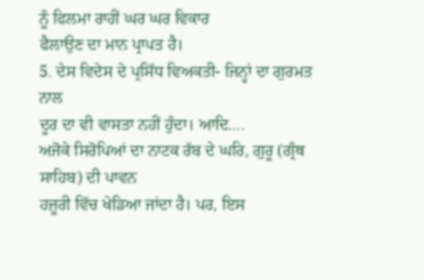ਨੂੰ ਫਿਲਮਾ ਰਾਹੀਂ ਘਰ ਘਰ ਵਿਕਾਰ
ਫੈਲਾਉਣ ਦਾ ਮਾਨ ਪ੍ਰਾਪਤ ਹੈ।
5. ਦੇਸ ਵਿਦੇਸ ਦੇ ਪ੍ਰਸਿੱਧ ਵਿਅਕਤੀ- ਜਿਨ੍ਹਾਂ ਦਾ ਗੁਰਮਤ ਨਾਲ
ਦੂਰ ਦਾ ਵੀ ਵਾਸਤਾ ਨਹੀਂ ਹੁੰਦਾ। ਆਦਿ….
ਅਜੋਕੇ ਸਿਰੋਪਿਆਂ ਦਾ ਨਾਟਕ ਰੱਬ ਦੇ ਘਰਿ, ਗੁਰੂ (ਗ੍ਰੰਥ ਸਾਹਿਬ) ਦੀ ਪਾਵਨ
ਹਜ਼ੂਰੀ ਵਿੱਚ ਖੇਡਿਆ ਜਾਂਦਾ ਹੈ। ਪਰ, ਇਸ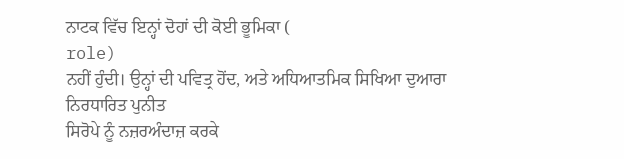ਨਾਟਕ ਵਿੱਚ ਇਨ੍ਹਾਂ ਦੋਹਾਂ ਦੀ ਕੋਈ ਭੂਮਿਕਾ (
role)
ਨਹੀਂ ਹੁੰਦੀ। ਉਨ੍ਹਾਂ ਦੀ ਪਵਿਤ੍ਰ ਹੋਂਦ, ਅਤੇ ਅਧਿਆਤਮਿਕ ਸਿਖਿਆ ਦੁਆਰਾ ਨਿਰਧਾਰਿਤ ਪੁਨੀਤ
ਸਿਰੋਪੇ ਨੂੰ ਨਜ਼ਰਅੰਦਾਜ਼ ਕਰਕੇ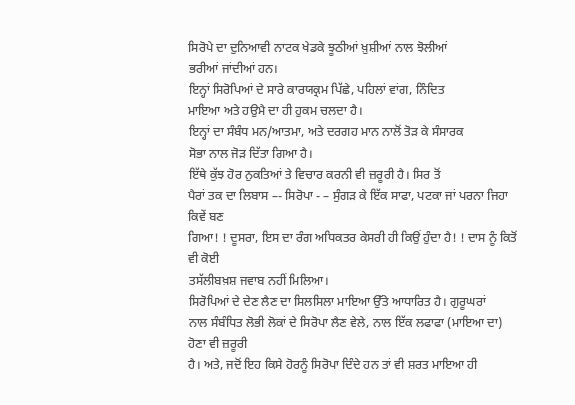ਸਿਰੋਪੇ ਦਾ ਦੁਨਿਆਵੀ ਨਾਟਕ ਖੇਡਕੇ ਝੂਠੀਆਂ ਖ਼ੁਸ਼ੀਆਂ ਨਾਲ ਝੋਲੀਆਂ
ਭਰੀਆਂ ਜਾਂਦੀਆਂ ਹਨ।
ਇਨ੍ਹਾਂ ਸਿਰੋਪਿਆਂ ਦੇ ਸਾਰੇ ਕਾਰਯਕ੍ਰਮ ਪਿੱਛੇ, ਪਹਿਲਾਂ ਵਾਂਗ, ਨਿੰਦਿਤ
ਮਾਇਆ ਅਤੇ ਹਉਮੈ ਦਾ ਹੀ ਹੁਕਮ ਚਲਦਾ ਹੈ।
ਇਨ੍ਹਾਂ ਦਾ ਸੰਬੰਧ ਮਨ/ਆਤਮਾ, ਅਤੇ ਦਰਗਹ ਮਾਨ ਨਾਲੋਂ ਤੋੜ ਕੇ ਸੰਸਾਰਕ
ਸੋਭਾ ਨਾਲ ਜੋੜ ਦਿੱਤਾ ਗਿਆ ਹੈ।
ਇੱਥੇ ਕੁੱਝ ਹੋਰ ਨੁਕਤਿਆਂ ਤੇ ਵਿਚਾਰ ਕਰਨੀ ਵੀ ਜ਼ਰੂਰੀ ਹੈ। ਸਿਰ ਤੋਂ
ਪੈਰਾਂ ਤਕ ਦਾ ਲਿਬਾਸ –- ਸਿਰੋਪਾ - – ਸੁੰਗੜ ਕੇ ਇੱਕ ਸਾਫਾ, ਪਟਕਾ ਜਾਂ ਪਰਨਾ ਜਿਹਾ ਕਿਵੇਂ ਬਣ
ਗਿਆ! ! ਦੂਸਰਾ, ਇਸ ਦਾ ਰੰਗ ਅਧਿਕਤਰ ਕੇਸਰੀ ਹੀ ਕਿਉਂ ਹੁੰਦਾ ਹੈ! ! ਦਾਸ ਨੂੰ ਕਿਤੋਂ ਵੀ ਕੋਈ
ਤਸੱਲੀਬਖ਼ਸ਼ ਜਵਾਬ ਨਹੀਂ ਮਿਲਿਆ।
ਸਿਰੋਪਿਆਂ ਦੇ ਦੇਣ ਲੈਣ ਦਾ ਸਿਲਸਿਲਾ ਮਾਇਆ ਉੱਤੇ ਆਧਾਰਿਤ ਹੈ। ਗੁਰੂਘਰਾਂ
ਨਾਲ ਸੰਬੰਧਿਤ ਲੋਭੀ ਲੋਕਾਂ ਦੇ ਸਿਰੋਪਾ ਲੈਣ ਵੇਲੇ, ਨਾਲ ਇੱਕ ਲਫਾਫਾ (ਮਾਇਆ ਦਾ) ਹੋਣਾ ਵੀ ਜ਼ਰੂਰੀ
ਹੈ। ਅਤੇ, ਜਦੋਂ ਇਹ ਕਿਸੇ ਹੋਰਨੂੰ ਸਿਰੋਪਾ ਦਿੰਦੇ ਹਨ ਤਾਂ ਵੀ ਸ਼ਰਤ ਮਾਇਆ ਹੀ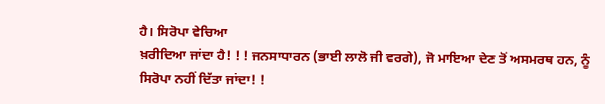ਹੈ। ਸਿਰੋਪਾ ਵੇਚਿਆ
ਖ਼ਰੀਦਿਆ ਜਾਂਦਾ ਹੈ! ! ! ਜਨਸਾਧਾਰਨ (ਭਾਈ ਲਾਲੋ ਜੀ ਵਰਗੇ), ਜੋ ਮਾਇਆ ਦੇਣ ਤੋਂ ਅਸਮਰਥ ਹਨ, ਨੂੰ
ਸਿਰੋਪਾ ਨਹੀਂ ਦਿੱਤਾ ਜਾਂਦਾ! !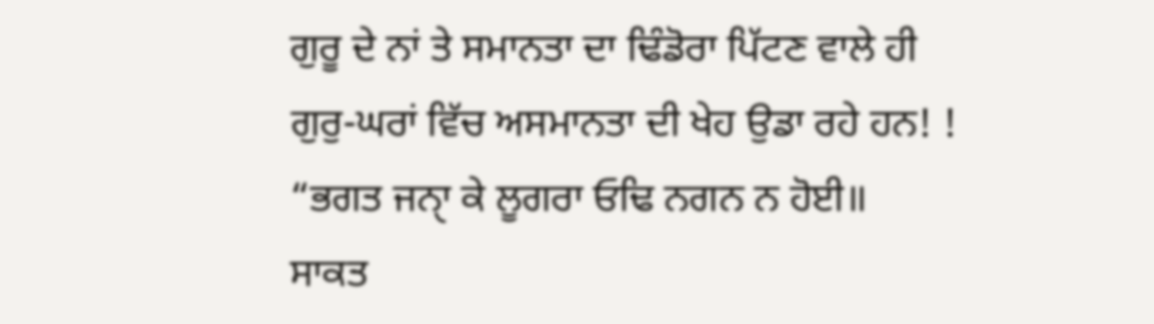ਗੁਰੂ ਦੇ ਨਾਂ ਤੇ ਸਮਾਨਤਾ ਦਾ ਢਿੰਡੋਰਾ ਪਿੱਟਣ ਵਾਲੇ ਹੀ
ਗੁਰੁ-ਘਰਾਂ ਵਿੱਚ ਅਸਮਾਨਤਾ ਦੀ ਖੇਹ ਉਡਾ ਰਹੇ ਹਨ! !
“ਭਗਤ ਜਨਾੑ ਕੇ ਲੂਗਰਾ ਓਢਿ ਨਗਨ ਨ ਹੋਈ॥
ਸਾਕਤ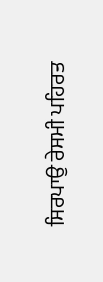ਸਿਰਪਾਉ ਰੇਸਮੀ ਪਹਿਰਤ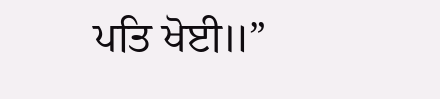ਪਤਿ ਖੋਈ॥”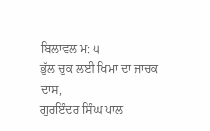ਬਿਲਾਵਲ ਮ: ੫
ਭੁੱਲ ਚੁਕ ਲਈ ਖਿਮਾ ਦਾ ਜਾਚਕ
ਦਾਸ,
ਗੁਰਇੰਦਰ ਸਿੰਘ ਪਾਲ